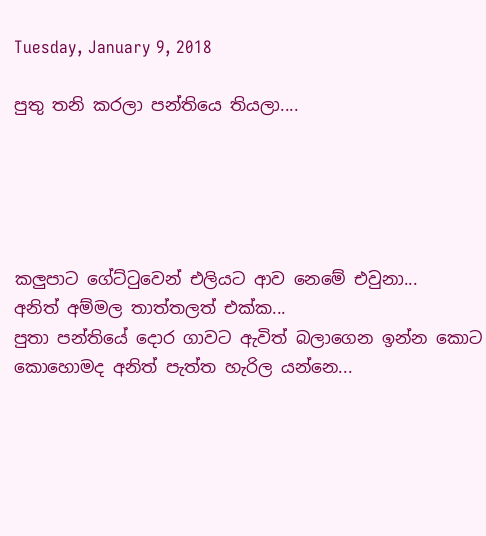Tuesday, January 9, 2018

පුතු තනි කරලා පන්තියෙ තියලා....





කලුපාට ගේට්ටුවෙන් එලියට ආව නෙමේ එවුනා...
අනිත් අම්මල තාත්තලත් එක්ක...
පුතා පන්තියේ දොර ගාවට ඇවිත් බලාගෙන ඉන්න කොට
කොහොමද අනිත් පැත්ත හැරිල යන්නෙ...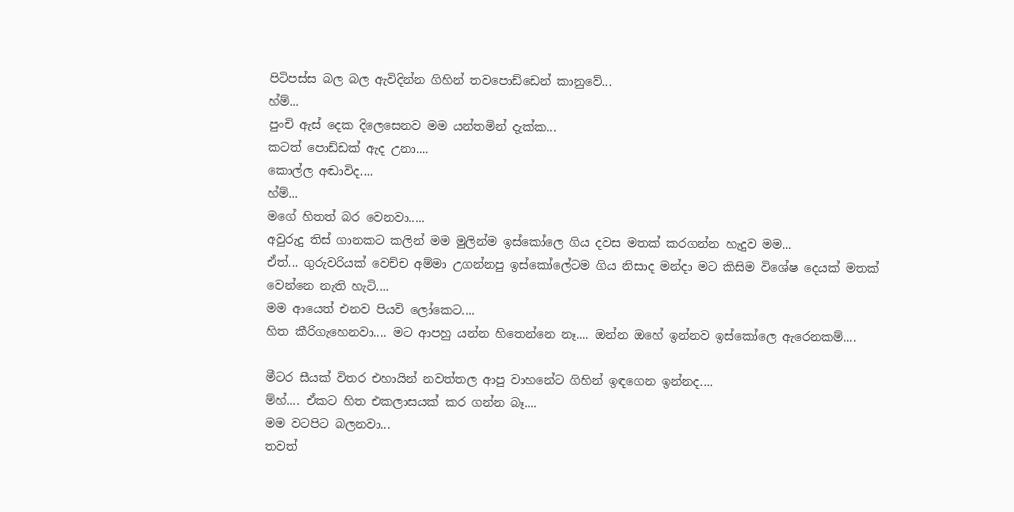පිටිපස්ස බල බල ඇවිදින්න ගිහින් තවපොඩ්ඩෙන් කානුවේ...
හ්ම්...
පුංචි ඇස් දෙක දිලෙසෙනව මම යන්තමින් දැක්ක...
කටත් පොඩ්ඩක් ඇද උනා....
කොල්ල අඬාවිද....
හ්ම්...
මගේ හිතත් බර වෙනවා.....
අවුරුදු තිස් ගානකට කලින් මම මුලින්ම ඉස්කෝලෙ ගිය දවස මතක් කරගන්න හැදුව මම...
ඒත්... ගුරුවරියක් වෙච්ච අම්මා උගන්නපු ඉස්කෝලේටම ගිය නිසාද මන්දා මට කිසිම විශේෂ දෙයක් මතක් වෙන්නෙ නැති හැටි....
මම ආයෙත් එනව පියවි ලෝකෙට....
හිත කීරිගැහෙනවා.... මට ආපහු යන්න හිතෙන්නෙ නෑ.... ඔන්න ඔහේ ඉන්නව ඉස්කෝලෙ ඇරෙනකම්....

මීටර සීයක් විතර එහායින් නවත්තල ආපු වාහනේට ගිහින් ඉඳගෙන ඉන්නද....
ම්හ්.... ඒකට හිත එකලාසයක් කර ගන්න බෑ....
මම වටපිට බලනවා...
තවත්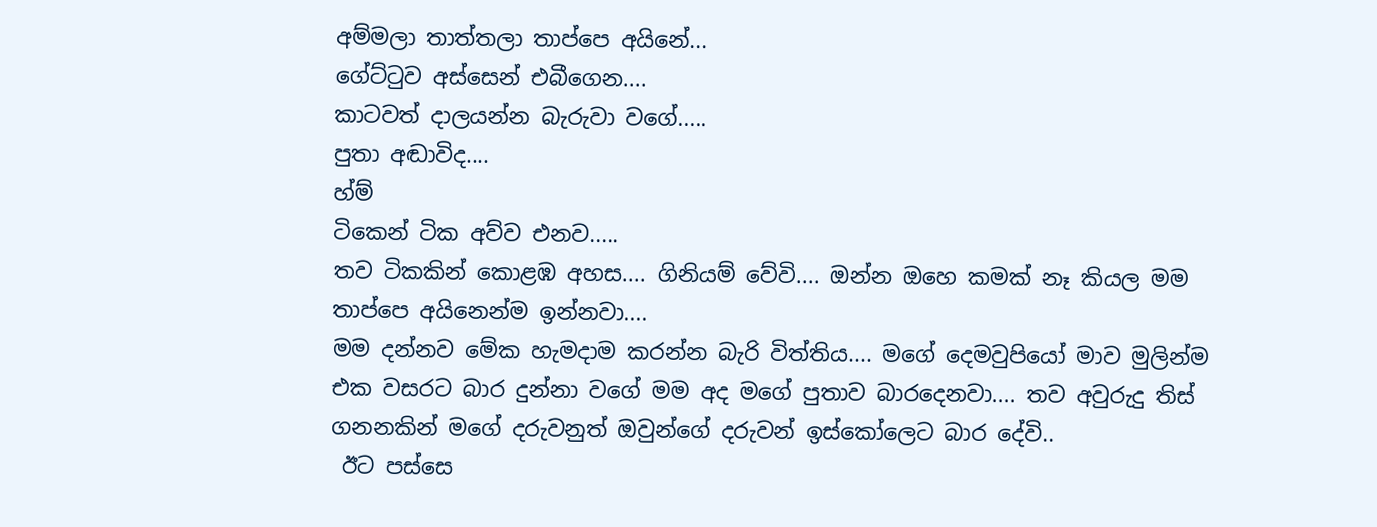අම්මලා තාත්තලා තාප්පෙ අයිනේ...
ගේට්ටුව අස්සෙන් එබීගෙන....
කාටවත් දාලයන්න බැරුවා වගේ.....
පුතා අඬාවිද....
හ්ම්
ටිකෙන් ටික අව්ව එනව.....
තව ටිකකින් කොළඹ අහස.... ගිනියම් වේවි.... ඔන්න ඔහෙ කමක් නෑ කියල මම තාප්පෙ අයිනෙන්ම ඉන්නවා....
මම දන්නව මේක හැමදාම කරන්න බැරි විත්තිය.... මගේ දෙමවුපියෝ මාව මුලින්ම එක වසරට බාර දුන්නා වගේ මම අද මගේ පුතාව බාරදෙනවා.... තව අවුරුදු තිස් ගනනකින් මගේ දරුවනුත් ඔවුන්ගේ දරුවන් ඉස්කෝලෙට බාර දේවි..
 ඊට පස්සෙ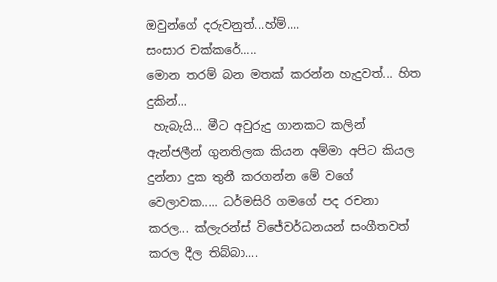ඔවුන්ගේ දරුවනුත්...හ්ම්....
සංසාර චක්කරේ.....
මොන තරම් බන මතක් කරන්න හැදුවත්... හිත දුකින්...
 හැබැයි... මීට අවුරුදු ගානකට කලින් ඇන්ජලීන් ගුනතිලක කියන අම්මා අපිට කියල දුන්නා දුක තුනී කරගන්න මේ වගේ වෙලාවක..... ධර්මසිරි ගමගේ පද රචනා කරල... ක්ලැරන්ස් විජේවර්ධනයන් සංගීතවත් කරල දීල තිබ්බා....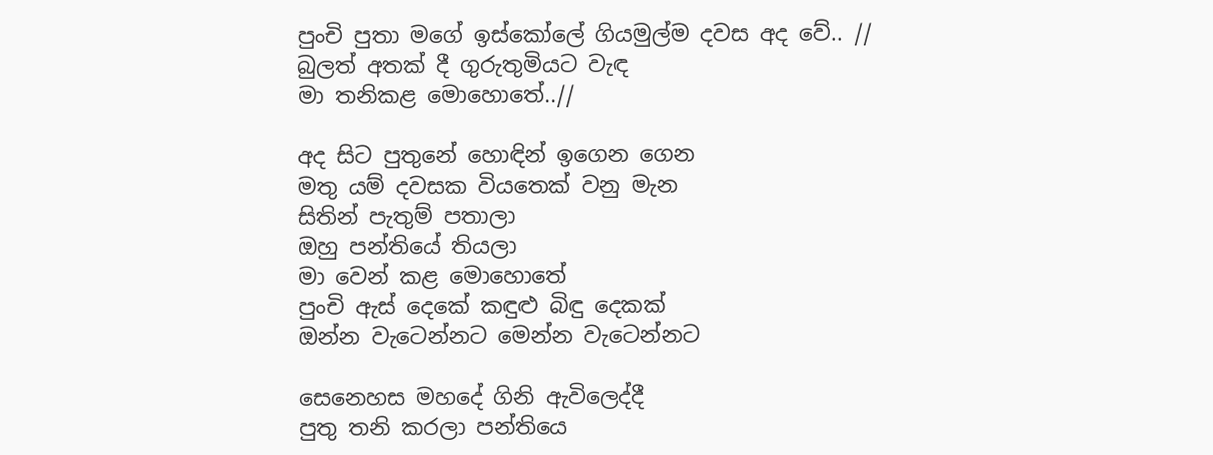පුංචි පුතා මගේ ඉස්කෝලේ ගියමුල්ම දවස අද වේ.. //
බුලත් අතක් දී ගුරුතුමියට වැඳ
මා තනිකළ මොහොතේ..//

අද සිට පුතුනේ හොඳින් ඉගෙන ගෙන
මතු යම් දවසක වියතෙක් වනු මැන
සිතින් පැතුම් පතාලා
ඔහු පන්තියේ තියලා
මා වෙන් කළ මොහොතේ
පුංචි ඇස් දෙකේ කඳුළු බිඳු දෙකක්
ඔන්න වැටෙන්නට මෙන්න වැටෙන්නට

සෙනෙහස මහදේ ගිනි ඇවිලෙද්දී
පුතු තනි කරලා පන්තියෙ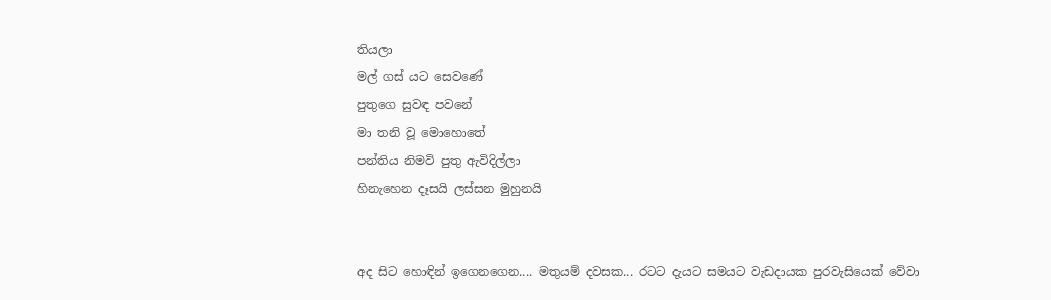තියලා
මල් ගස් යට සෙවණේ
පුතුගෙ සුවඳ පවනේ
මා තනි වූ මොහොතේ
පන්තිය නිමවි පුතු ඇවිදිල්ලා
හිනැහෙන දෑසයි ලස්සන මුහුනයි


අද සිට හොඳින් ඉගෙනගෙන.... මතුයම් දවසක... රටට දැයට සමයට වැඩදායක පුරවැසියෙක් වේවා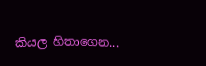කියල හිතාගෙන...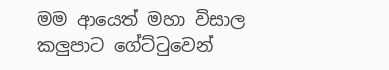මම ආයෙත් මහා විසාල කලුපාට ගේට්ටුවෙන්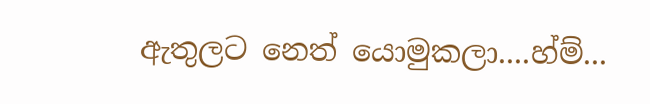ඇතුලට නෙත් යොමුකලා....හ්ම්...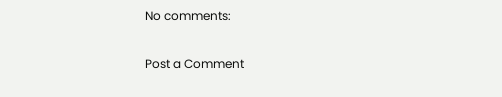No comments:

Post a Comment